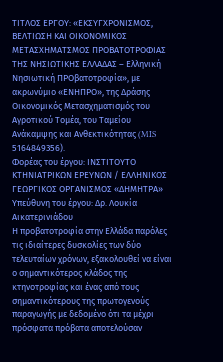ΤΙΤΛΟΣ ΕΡΓΟΥ: «ΕΚΣΥΓΧΡΟΝΙΣΜΟΣ, ΒΕΛΤΙΩΣΗ ΚΑΙ ΟΙΚΟΝΟΜΙΚΟΣ ΜΕΤΑΣΧΗΜΑΤΣΜΟΣ ΠΡΟΒΑΤΟΤΡΟΦΙΑΣ ΤΗΣ ΝΗΣΙΩΤΙΚΗΣ ΕΛΛΑΔΑΣ – Ελληνική Νησιωτική ΠΡΟβατοτροφία», με ακρωνύμιο «ΕΝΗΠΡΟ», της Δράσης Οικονομικός Μετασχηματισμός του Αγροτικού Τομέα, του Ταμείου Ανάκαμψης και Ανθεκτικότητας (MIS 5164849356).
Φορέας του έργου: IΝΣΤΙΤΟΥΤΟ ΚΤΗΝΙΑΤΡΙΚΩΝ ΕΡΕΥΝΩΝ / ΕΛΛΗΝΙΚΟΣ ΓΕΩΡΓΙΚΟΣ ΟΡΓΑΝΙΣΜΟΣ «ΔΗΜΗΤΡΑ»
Υπεύθυνη του έργου: Δρ. Λουκία Αικατερινιάδου
Η προβατοτροφία στην Ελλάδα παρόλες τις ιδιαίτερες δυσκολίες των δύο τελευταίων χρόνων, εξακολουθεί να είναι ο σημαντικότερος κλάδος της κτηνοτροφίας και ένας από τους σημαντικότερους της πρωτογενούς παραγωγής με δεδομένο ότι τα μέχρι πρόσφατα πρόβατα αποτελούσαν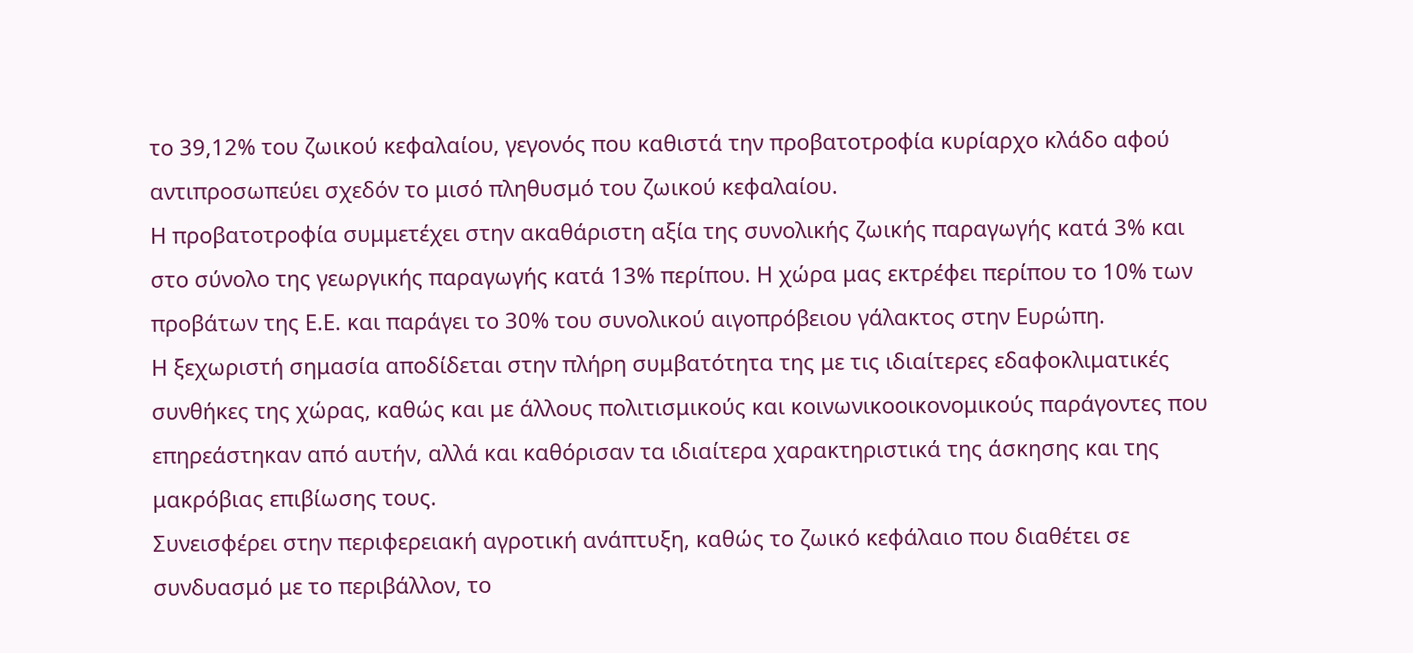το 39,12% του ζωικού κεφαλαίου, γεγονός που καθιστά την προβατοτροφία κυρίαρχο κλάδο αφού αντιπροσωπεύει σχεδόν το μισό πληθυσμό του ζωικού κεφαλαίου.
Η προβατοτροφία συμμετέχει στην ακαθάριστη αξία της συνολικής ζωικής παραγωγής κατά 3% και στο σύνολο της γεωργικής παραγωγής κατά 13% περίπου. Η χώρα μας εκτρέφει περίπου το 10% των προβάτων της Ε.Ε. και παράγει το 30% του συνολικού αιγοπρόβειου γάλακτος στην Ευρώπη.
Η ξεχωριστή σημασία αποδίδεται στην πλήρη συμβατότητα της με τις ιδιαίτερες εδαφοκλιματικές συνθήκες της χώρας, καθώς και με άλλους πολιτισμικούς και κοινωνικοοικονομικούς παράγοντες που επηρεάστηκαν από αυτήν, αλλά και καθόρισαν τα ιδιαίτερα χαρακτηριστικά της άσκησης και της μακρόβιας επιβίωσης τους.
Συνεισφέρει στην περιφερειακή αγροτική ανάπτυξη, καθώς το ζωικό κεφάλαιο που διαθέτει σε συνδυασμό με το περιβάλλον, το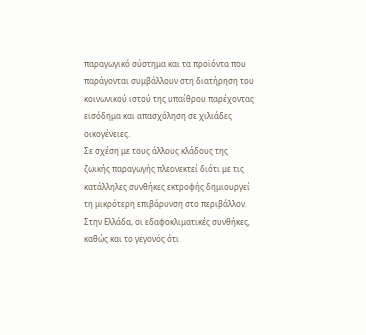παραγωγικό σύστημα και τα προϊόντα που παράγονται συμβάλλουν στη διατήρηση του κοινωνικού ιστού της υπαίθρου παρέχοντας εισόδημα και απασχόληση σε χιλιάδες οικογένειες.
Σε σχέση με τους άλλους κλάδους της ζωικής παραγωγής πλεονεκτεί διότι με τις κατάλληλες συνθήκες εκτροφής δημιουργεί τη μικρότερη επιβάρυνση στο περιβάλλον. Στην Ελλάδα, οι εδαφοκλιματικές συνθήκες, καθώς και το γεγονός ότι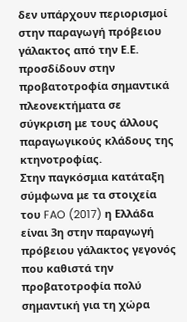δεν υπάρχουν περιορισμοί στην παραγωγή πρόβειου γάλακτος από την Ε.Ε. προσδίδουν στην προβατοτροφία σημαντικά πλεονεκτήματα σε σύγκριση με τους άλλους παραγωγικούς κλάδους της κτηνοτροφίας.
Στην παγκόσμια κατάταξη σύμφωνα με τα στοιχεία του FAO (2017) η Ελλάδα είναι 3η στην παραγωγή πρόβειου γάλακτος γεγονός που καθιστά την προβατοτροφία πολύ σημαντική για τη χώρα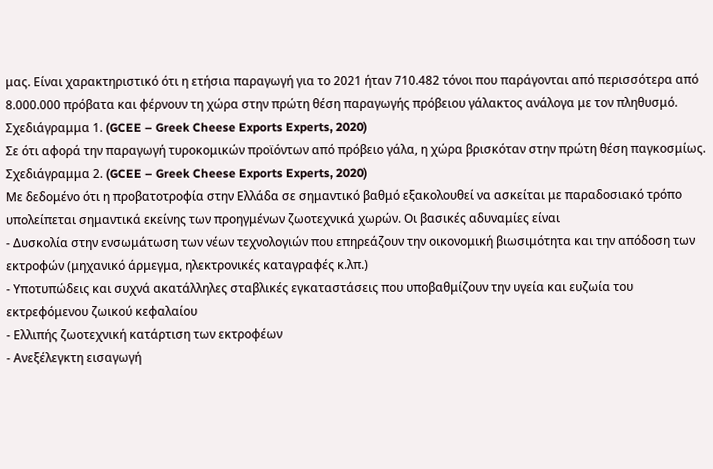μας. Είναι χαρακτηριστικό ότι η ετήσια παραγωγή για το 2021 ήταν 710.482 τόνοι που παράγονται από περισσότερα από 8.000.000 πρόβατα και φέρνουν τη χώρα στην πρώτη θέση παραγωγής πρόβειου γάλακτος ανάλογα με τον πληθυσμό. Σχεδιάγραμμα 1. (GCEE – Greek Cheese Exports Experts, 2020)
Σε ότι αφορά την παραγωγή τυροκομικών προϊόντων από πρόβειο γάλα, η χώρα βρισκόταν στην πρώτη θέση παγκοσμίως.
Σχεδιάγραμμα 2. (GCEE – Greek Cheese Exports Experts, 2020)
Με δεδομένο ότι η προβατοτροφία στην Ελλάδα σε σημαντικό βαθμό εξακολουθεί να ασκείται με παραδοσιακό τρόπο υπολείπεται σημαντικά εκείνης των προηγμένων ζωοτεχνικά χωρών. Οι βασικές αδυναμίες είναι
- Δυσκολία στην ενσωμάτωση των νέων τεχνολογιών που επηρεάζουν την οικονομική βιωσιμότητα και την απόδοση των εκτροφών (μηχανικό άρμεγμα, ηλεκτρονικές καταγραφές κ.λπ.)
- Υποτυπώδεις και συχνά ακατάλληλες σταβλικές εγκαταστάσεις που υποβαθμίζουν την υγεία και ευζωία του εκτρεφόμενου ζωικού κεφαλαίου
- Ελλιπής ζωοτεχνική κατάρτιση των εκτροφέων
- Ανεξέλεγκτη εισαγωγή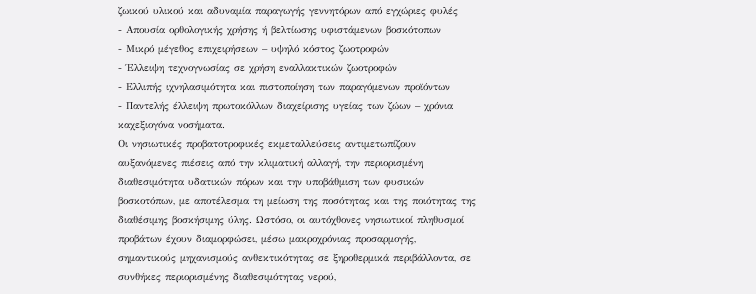ζωικού υλικού και αδυναμία παραγωγής γεννητόρων από εγχώριες φυλές
- Απουσία ορθολογικής χρήσης ή βελτίωσης υφιστάμενων βοσκότοπων
- Μικρό μέγεθος επιχειρήσεων – υψηλό κόστος ζωοτροφών
- Έλλειψη τεχνογνωσίας σε χρήση εναλλακτικών ζωοτροφών
- Ελλιπής ιχνηλασιμότητα και πιστοποίηση των παραγόμενων προϊόντων
- Παντελής έλλειψη πρωτοκόλλων διαχείρισης υγείας των ζώων – χρόνια καχεξιογόνα νοσήματα.
Οι νησιωτικές προβατοτροφικές εκμεταλλεύσεις αντιμετωπίζουν αυξανόμενες πιέσεις από την κλιματική αλλαγή, την περιορισμένη διαθεσιμότητα υδατικών πόρων και την υποβάθμιση των φυσικών βοσκοτόπων, με αποτέλεσμα τη μείωση της ποσότητας και της ποιότητας της διαθέσιμης βοσκήσιμης ύλης. Ωστόσο, οι αυτόχθονες νησιωτικοί πληθυσμοί προβάτων έχουν διαμορφώσει, μέσω μακροχρόνιας προσαρμογής, σημαντικούς μηχανισμούς ανθεκτικότητας σε ξηροθερμικά περιβάλλοντα, σε συνθήκες περιορισμένης διαθεσιμότητας νερού,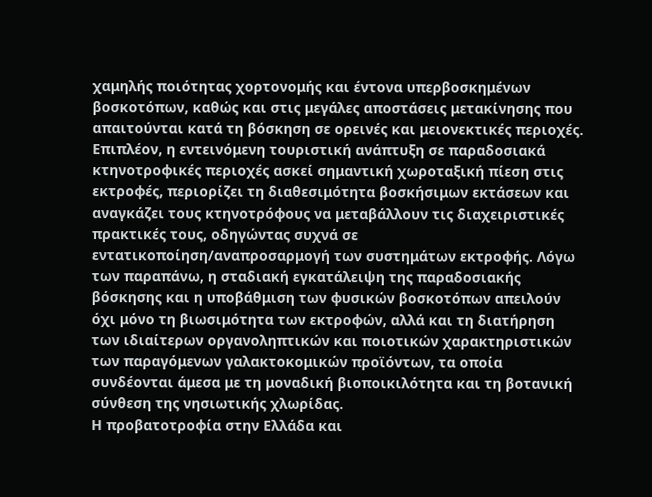χαμηλής ποιότητας χορτονομής και έντονα υπερβοσκημένων βοσκοτόπων, καθώς και στις μεγάλες αποστάσεις μετακίνησης που απαιτούνται κατά τη βόσκηση σε ορεινές και μειονεκτικές περιοχές. Επιπλέον, η εντεινόμενη τουριστική ανάπτυξη σε παραδοσιακά κτηνοτροφικές περιοχές ασκεί σημαντική χωροταξική πίεση στις εκτροφές, περιορίζει τη διαθεσιμότητα βοσκήσιμων εκτάσεων και αναγκάζει τους κτηνοτρόφους να μεταβάλλουν τις διαχειριστικές πρακτικές τους, οδηγώντας συχνά σε εντατικοποίηση/αναπροσαρμογή των συστημάτων εκτροφής. Λόγω των παραπάνω, η σταδιακή εγκατάλειψη της παραδοσιακής βόσκησης και η υποβάθμιση των φυσικών βοσκοτόπων απειλούν όχι μόνο τη βιωσιμότητα των εκτροφών, αλλά και τη διατήρηση των ιδιαίτερων οργανοληπτικών και ποιοτικών χαρακτηριστικών των παραγόμενων γαλακτοκομικών προϊόντων, τα οποία συνδέονται άμεσα με τη μοναδική βιοποικιλότητα και τη βοτανική σύνθεση της νησιωτικής χλωρίδας.
Η προβατοτροφία στην Ελλάδα και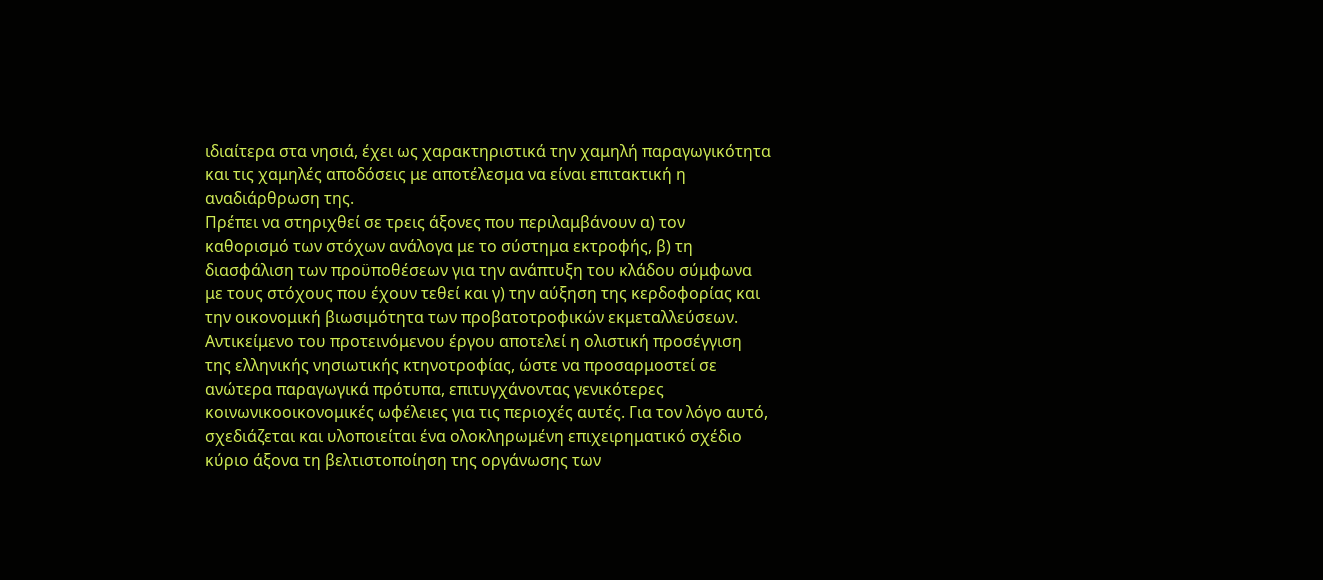ιδιαίτερα στα νησιά, έχει ως χαρακτηριστικά την χαμηλή παραγωγικότητα και τις χαμηλές αποδόσεις με αποτέλεσμα να είναι επιτακτική η αναδιάρθρωση της.
Πρέπει να στηριχθεί σε τρεις άξονες που περιλαμβάνουν α) τον καθορισμό των στόχων ανάλογα με το σύστημα εκτροφής, β) τη διασφάλιση των προϋποθέσεων για την ανάπτυξη του κλάδου σύμφωνα με τους στόχους που έχουν τεθεί και γ) την αύξηση της κερδοφορίας και την οικονομική βιωσιμότητα των προβατοτροφικών εκμεταλλεύσεων.
Αντικείμενο του προτεινόμενου έργου αποτελεί η ολιστική προσέγγιση της ελληνικής νησιωτικής κτηνοτροφίας, ώστε να προσαρμοστεί σε ανώτερα παραγωγικά πρότυπα, επιτυγχάνοντας γενικότερες κοινωνικοοικονομικές ωφέλειες για τις περιοχές αυτές. Για τον λόγο αυτό, σχεδιάζεται και υλοποιείται ένα ολοκληρωμένη επιχειρηματικό σχέδιο κύριο άξονα τη βελτιστοποίηση της οργάνωσης των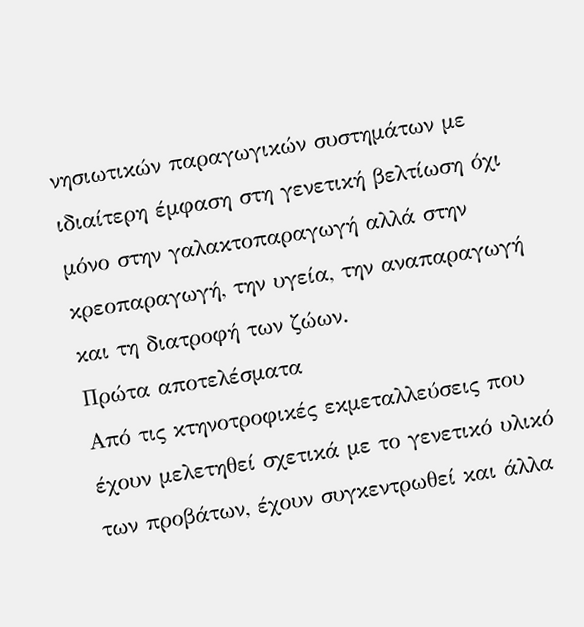νησιωτικών παραγωγικών συστημάτων με ιδιαίτερη έμφαση στη γενετική βελτίωση όχι μόνο στην γαλακτοπαραγωγή αλλά στην κρεοπαραγωγή, την υγεία, την αναπαραγωγή και τη διατροφή των ζώων.
Πρώτα αποτελέσματα
Από τις κτηνοτροφικές εκμεταλλεύσεις που έχουν μελετηθεί σχετικά με το γενετικό υλικό των προβάτων, έχουν συγκεντρωθεί και άλλα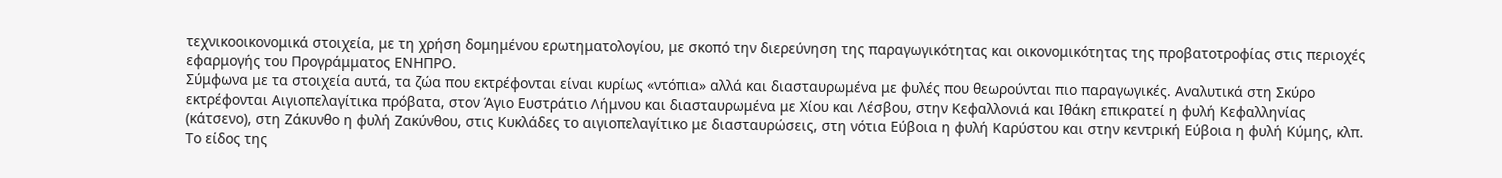τεχνικοοικονομικά στοιχεία, με τη χρήση δομημένου ερωτηματολογίου, με σκοπό την διερεύνηση της παραγωγικότητας και οικονομικότητας της προβατοτροφίας στις περιοχές εφαρμογής του Προγράμματος ΕΝΗΠΡΟ.
Σύμφωνα με τα στοιχεία αυτά, τα ζώα που εκτρέφονται είναι κυρίως «ντόπια» αλλά και διασταυρωμένα με φυλές που θεωρούνται πιο παραγωγικές. Αναλυτικά στη Σκύρο εκτρέφονται Αιγιοπελαγίτικα πρόβατα, στον Άγιο Ευστράτιο Λήμνου και διασταυρωμένα με Χίου και Λέσβου, στην Κεφαλλονιά και Ιθάκη επικρατεί η φυλή Κεφαλληνίας (κάτσενο), στη Ζάκυνθο η φυλή Ζακύνθου, στις Κυκλάδες το αιγιοπελαγίτικο με διασταυρώσεις, στη νότια Εύβοια η φυλή Καρύστου και στην κεντρική Εύβοια η φυλή Κύμης, κλπ.
Το είδος της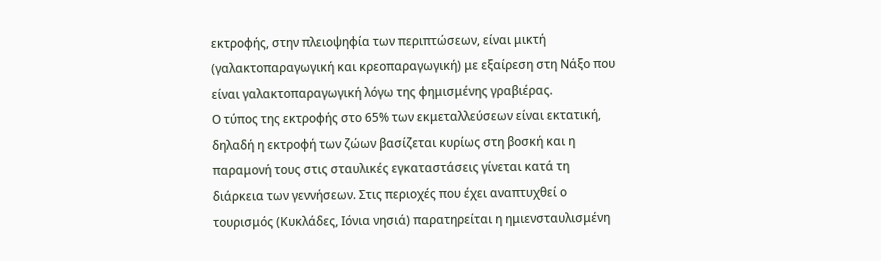εκτροφής, στην πλειοψηφία των περιπτώσεων, είναι μικτή (γαλακτοπαραγωγική και κρεοπαραγωγική) με εξαίρεση στη Νάξο που είναι γαλακτοπαραγωγική λόγω της φημισμένης γραβιέρας.
Ο τύπος της εκτροφής στο 65% των εκμεταλλεύσεων είναι εκτατική, δηλαδή η εκτροφή των ζώων βασίζεται κυρίως στη βοσκή και η παραμονή τους στις σταυλικές εγκαταστάσεις γίνεται κατά τη διάρκεια των γεννήσεων. Στις περιοχές που έχει αναπτυχθεί ο τουρισμός (Κυκλάδες, Ιόνια νησιά) παρατηρείται η ημιενσταυλισμένη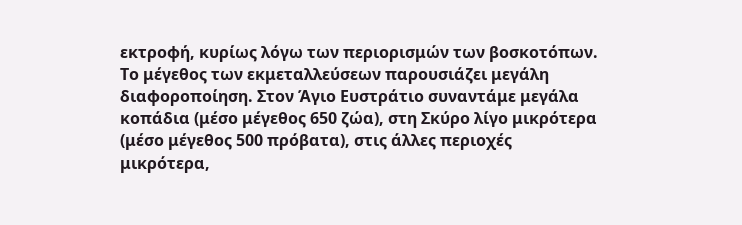εκτροφή, κυρίως λόγω των περιορισμών των βοσκοτόπων.
Το μέγεθος των εκμεταλλεύσεων παρουσιάζει μεγάλη διαφοροποίηση. Στον Άγιο Ευστράτιο συναντάμε μεγάλα κοπάδια (μέσο μέγεθος 650 ζώα), στη Σκύρο λίγο μικρότερα (μέσο μέγεθος 500 πρόβατα), στις άλλες περιοχές μικρότερα,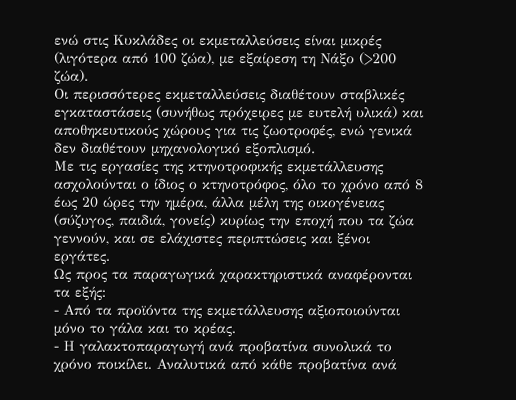ενώ στις Κυκλάδες οι εκμεταλλεύσεις είναι μικρές (λιγότερα από 100 ζώα), με εξαίρεση τη Νάξο (>200 ζώα).
Οι περισσότερες εκμεταλλεύσεις διαθέτουν σταβλικές εγκαταστάσεις (συνήθως πρόχειρες με ευτελή υλικά) και αποθηκευτικούς χώρους για τις ζωοτροφές, ενώ γενικά δεν διαθέτουν μηχανολογικό εξοπλισμό.
Με τις εργασίες της κτηνοτροφικής εκμετάλλευσης ασχολούνται ο ίδιος ο κτηνοτρόφος, όλο το χρόνο από 8 έως 20 ώρες την ημέρα, άλλα μέλη της οικογένειας (σύζυγος, παιδιά, γονείς) κυρίως την εποχή που τα ζώα γεννούν, και σε ελάχιστες περιπτώσεις και ξένοι εργάτες.
Ως προς τα παραγωγικά χαρακτηριστικά αναφέρονται τα εξής:
- Από τα προϊόντα της εκμετάλλευσης αξιοποιούνται μόνο το γάλα και το κρέας.
- Η γαλακτοπαραγωγή ανά προβατίνα συνολικά το χρόνο ποικίλει. Αναλυτικά από κάθε προβατίνα ανά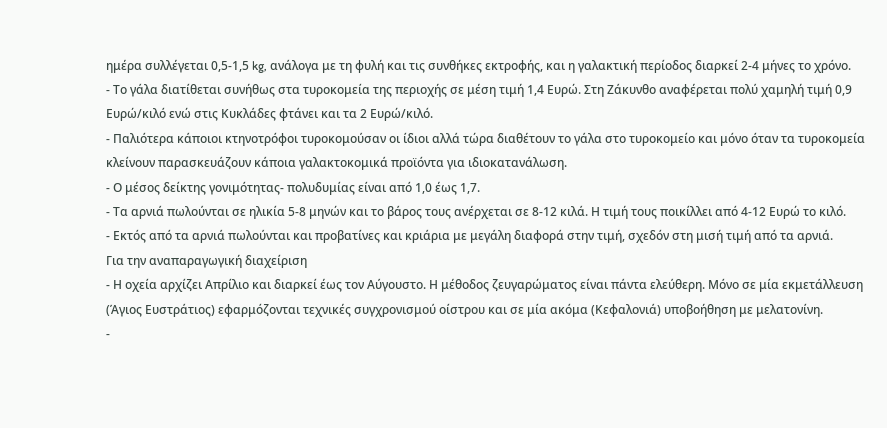ημέρα συλλέγεται 0,5-1,5 kg, ανάλογα με τη φυλή και τις συνθήκες εκτροφής, και η γαλακτική περίοδος διαρκεί 2-4 μήνες το χρόνο.
- Το γάλα διατίθεται συνήθως στα τυροκομεία της περιοχής σε μέση τιμή 1,4 Ευρώ. Στη Ζάκυνθο αναφέρεται πολύ χαμηλή τιμή 0,9 Ευρώ/κιλό ενώ στις Κυκλάδες φτάνει και τα 2 Ευρώ/κιλό.
- Παλιότερα κάποιοι κτηνοτρόφοι τυροκομούσαν οι ίδιοι αλλά τώρα διαθέτουν το γάλα στο τυροκομείο και μόνο όταν τα τυροκομεία κλείνουν παρασκευάζουν κάποια γαλακτοκομικά προϊόντα για ιδιοκατανάλωση.
- Ο μέσος δείκτης γονιμότητας- πολυδυμίας είναι από 1,0 έως 1,7.
- Τα αρνιά πωλούνται σε ηλικία 5-8 μηνών και το βάρος τους ανέρχεται σε 8-12 κιλά. Η τιμή τους ποικίλλει από 4-12 Ευρώ το κιλό.
- Εκτός από τα αρνιά πωλούνται και προβατίνες και κριάρια με μεγάλη διαφορά στην τιμή, σχεδόν στη μισή τιμή από τα αρνιά.
Για την αναπαραγωγική διαχείριση
- Η οχεία αρχίζει Απρίλιο και διαρκεί έως τον Αύγουστο. Η μέθοδος ζευγαρώματος είναι πάντα ελεύθερη. Μόνο σε μία εκμετάλλευση (Άγιος Ευστράτιος) εφαρμόζονται τεχνικές συγχρονισμού οίστρου και σε μία ακόμα (Κεφαλονιά) υποβοήθηση με μελατονίνη.
-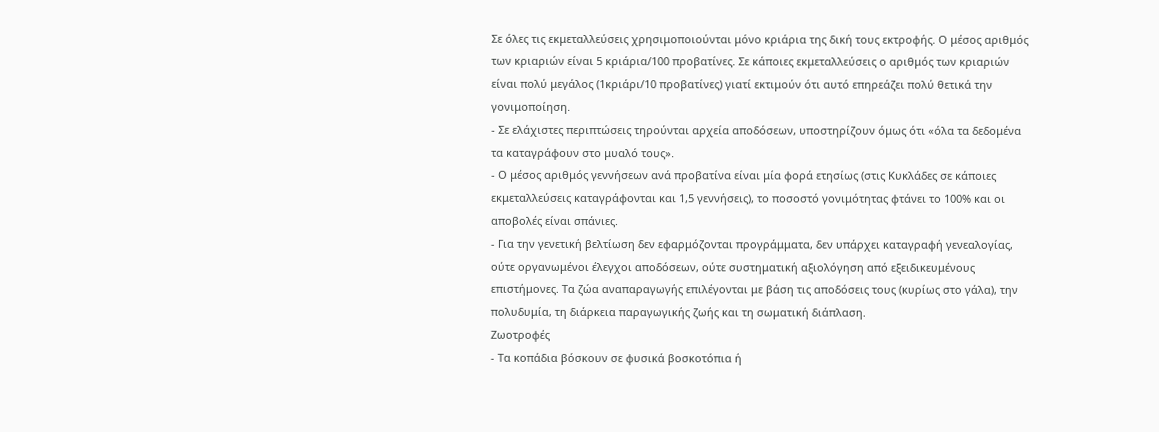Σε όλες τις εκμεταλλεύσεις χρησιμοποιούνται μόνο κριάρια της δική τους εκτροφής. Ο μέσος αριθμός των κριαριών είναι 5 κριάρια/100 προβατίνες. Σε κάποιες εκμεταλλεύσεις ο αριθμός των κριαριών είναι πολύ μεγάλος (1κριάρι/10 προβατίνες) γιατί εκτιμούν ότι αυτό επηρεάζει πολύ θετικά την γονιμοποίηση.
- Σε ελάχιστες περιπτώσεις τηρούνται αρχεία αποδόσεων, υποστηρίζουν όμως ότι «όλα τα δεδομένα τα καταγράφουν στο μυαλό τους».
- Ο μέσος αριθμός γεννήσεων ανά προβατίνα είναι μία φορά ετησίως (στις Κυκλάδες σε κάποιες εκμεταλλεύσεις καταγράφονται και 1,5 γεννήσεις), το ποσοστό γονιμότητας φτάνει το 100% και οι αποβολές είναι σπάνιες.
- Για την γενετική βελτίωση δεν εφαρμόζονται προγράμματα, δεν υπάρχει καταγραφή γενεαλογίας, ούτε οργανωμένοι έλεγχοι αποδόσεων, ούτε συστηματική αξιολόγηση από εξειδικευμένους επιστήμονες. Τα ζώα αναπαραγωγής επιλέγονται με βάση τις αποδόσεις τους (κυρίως στο γάλα), την πολυδυμία, τη διάρκεια παραγωγικής ζωής και τη σωματική διάπλαση.
Ζωοτροφές
- Τα κοπάδια βόσκουν σε φυσικά βοσκοτόπια ή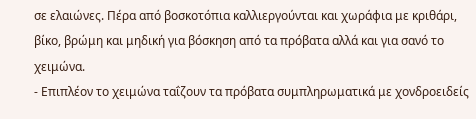σε ελαιώνες. Πέρα από βοσκοτόπια καλλιεργούνται και χωράφια με κριθάρι, βίκο, βρώμη και μηδική για βόσκηση από τα πρόβατα αλλά και για σανό το χειμώνα.
- Επιπλέον το χειμώνα ταΐζουν τα πρόβατα συμπληρωματικά με χονδροειδείς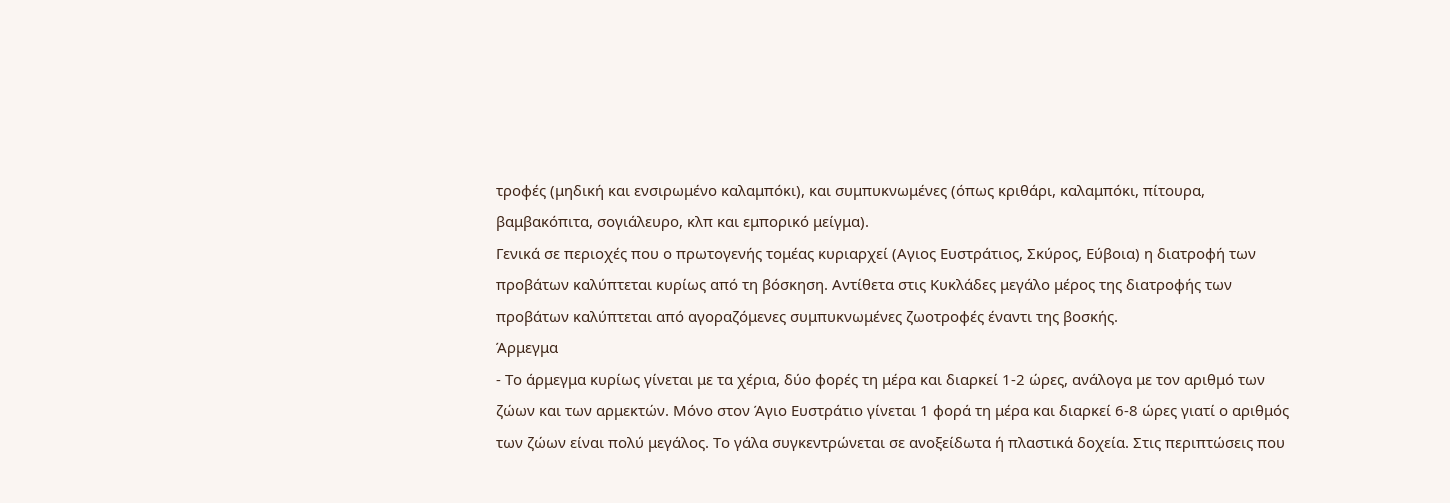τροφές (μηδική και ενσιρωμένο καλαμπόκι), και συμπυκνωμένες (όπως κριθάρι, καλαμπόκι, πίτουρα, βαμβακόπιτα, σογιάλευρο, κλπ και εμπορικό μείγμα).
Γενικά σε περιοχές που ο πρωτογενής τομέας κυριαρχεί (Αγιος Ευστράτιος, Σκύρος, Εύβοια) η διατροφή των προβάτων καλύπτεται κυρίως από τη βόσκηση. Αντίθετα στις Κυκλάδες μεγάλο μέρος της διατροφής των προβάτων καλύπτεται από αγοραζόμενες συμπυκνωμένες ζωοτροφές έναντι της βοσκής.
Άρμεγμα
- Το άρμεγμα κυρίως γίνεται με τα χέρια, δύο φορές τη μέρα και διαρκεί 1-2 ώρες, ανάλογα με τον αριθμό των ζώων και των αρμεκτών. Μόνο στον Άγιο Ευστράτιο γίνεται 1 φορά τη μέρα και διαρκεί 6-8 ώρες γιατί ο αριθμός των ζώων είναι πολύ μεγάλος. Το γάλα συγκεντρώνεται σε ανοξείδωτα ή πλαστικά δοχεία. Στις περιπτώσεις που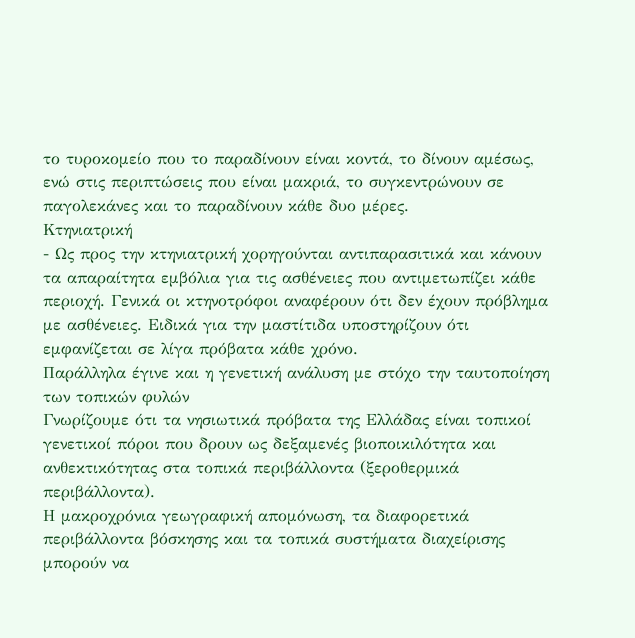το τυροκομείο που το παραδίνουν είναι κοντά, το δίνουν αμέσως, ενώ στις περιπτώσεις που είναι μακριά, το συγκεντρώνουν σε παγολεκάνες και το παραδίνουν κάθε δυο μέρες.
Κτηνιατρική
- Ως προς την κτηνιατρική χορηγούνται αντιπαρασιτικά και κάνουν τα απαραίτητα εμβόλια για τις ασθένειες που αντιμετωπίζει κάθε περιοχή. Γενικά οι κτηνοτρόφοι αναφέρουν ότι δεν έχουν πρόβλημα με ασθένειες. Ειδικά για την μαστίτιδα υποστηρίζουν ότι εμφανίζεται σε λίγα πρόβατα κάθε χρόνο.
Παράλληλα έγινε και η γενετική ανάλυση με στόχο την ταυτοποίηση των τοπικών φυλών
Γνωρίζουμε ότι τα νησιωτικά πρόβατα της Ελλάδας είναι τοπικοί γενετικοί πόροι που δρουν ως δεξαμενές βιοποικιλότητα και ανθεκτικότητας στα τοπικά περιβάλλοντα (ξεροθερμικά περιβάλλοντα).
Η μακροχρόνια γεωγραφική απομόνωση, τα διαφορετικά περιβάλλοντα βόσκησης και τα τοπικά συστήματα διαχείρισης μπορούν να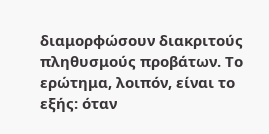διαμορφώσουν διακριτούς πληθυσμούς προβάτων. Το ερώτημα, λοιπόν, είναι το εξής: όταν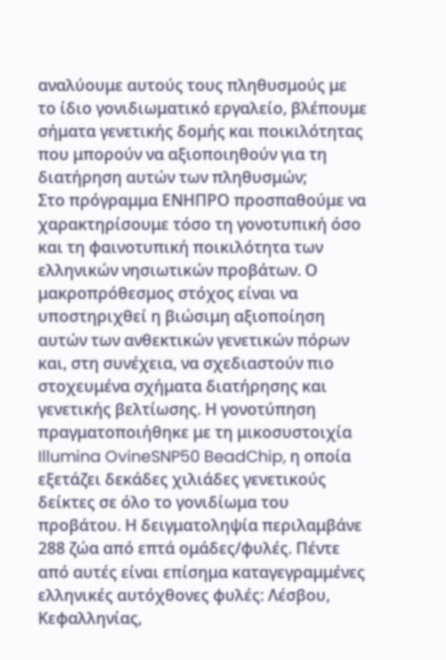αναλύουμε αυτούς τους πληθυσμούς με το ίδιο γονιδιωματικό εργαλείο, βλέπουμε σήματα γενετικής δομής και ποικιλότητας που μπορούν να αξιοποιηθούν για τη διατήρηση αυτών των πληθυσμών;
Στο πρόγραμμα ΕΝΗΠΡΟ προσπαθούμε να χαρακτηρίσουμε τόσο τη γονοτυπική όσο και τη φαινοτυπική ποικιλότητα των ελληνικών νησιωτικών προβάτων. Ο μακροπρόθεσμος στόχος είναι να υποστηριχθεί η βιώσιμη αξιοποίηση αυτών των ανθεκτικών γενετικών πόρων και, στη συνέχεια, να σχεδιαστούν πιο στοχευμένα σχήματα διατήρησης και γενετικής βελτίωσης. Η γονοτύπηση πραγματοποιήθηκε με τη μικοσυστοιχία Illumina OvineSNP50 BeadChip, η οποία εξετάζει δεκάδες χιλιάδες γενετικούς δείκτες σε όλο το γονιδίωμα του προβάτου. Η δειγματοληψία περιλαμβάνε 288 ζώα από επτά ομάδες/φυλές. Πέντε από αυτές είναι επίσημα καταγεγραμμένες ελληνικές αυτόχθονες φυλές: Λέσβου, Κεφαλληνίας,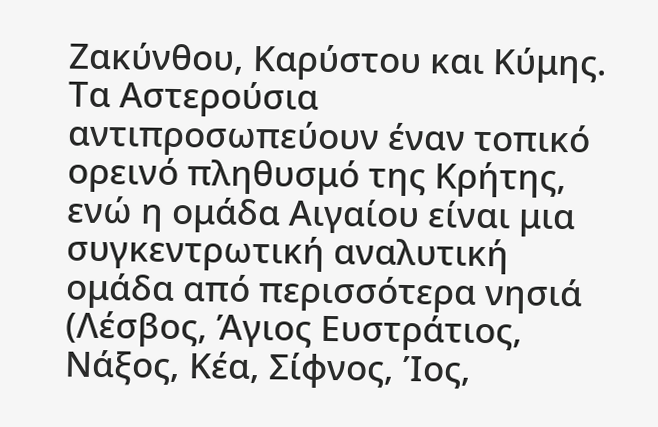Ζακύνθου, Καρύστου και Κύμης. Τα Αστερούσια αντιπροσωπεύουν έναν τοπικό ορεινό πληθυσμό της Κρήτης, ενώ η ομάδα Αιγαίου είναι μια συγκεντρωτική αναλυτική ομάδα από περισσότερα νησιά (Λέσβος, Άγιος Ευστράτιος, Νάξος, Κέα, Σίφνος, Ίος,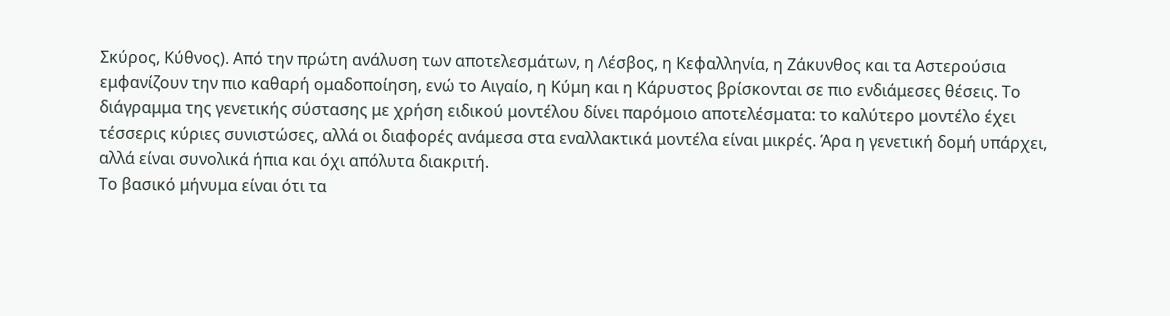Σκύρος, Κύθνος). Από την πρώτη ανάλυση των αποτελεσμάτων, η Λέσβος, η Κεφαλληνία, η Ζάκυνθος και τα Αστερούσια εμφανίζουν την πιο καθαρή ομαδοποίηση, ενώ το Αιγαίο, η Κύμη και η Κάρυστος βρίσκονται σε πιο ενδιάμεσες θέσεις. Το διάγραμμα της γενετικής σύστασης με χρήση ειδικού μοντέλου δίνει παρόμοιο αποτελέσματα: το καλύτερο μοντέλο έχει τέσσερις κύριες συνιστώσες, αλλά οι διαφορές ανάμεσα στα εναλλακτικά μοντέλα είναι μικρές. Άρα η γενετική δομή υπάρχει, αλλά είναι συνολικά ήπια και όχι απόλυτα διακριτή.
Το βασικό μήνυμα είναι ότι τα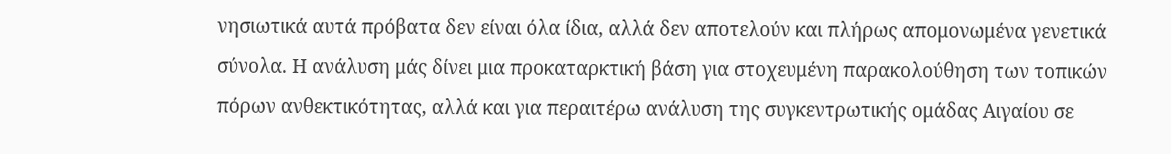νησιωτικά αυτά πρόβατα δεν είναι όλα ίδια, αλλά δεν αποτελούν και πλήρως απομονωμένα γενετικά σύνολα. Η ανάλυση μάς δίνει μια προκαταρκτική βάση για στοχευμένη παρακολούθηση των τοπικών πόρων ανθεκτικότητας, αλλά και για περαιτέρω ανάλυση της συγκεντρωτικής ομάδας Αιγαίου σε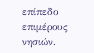επίπεδο επιμέρους νησιών.